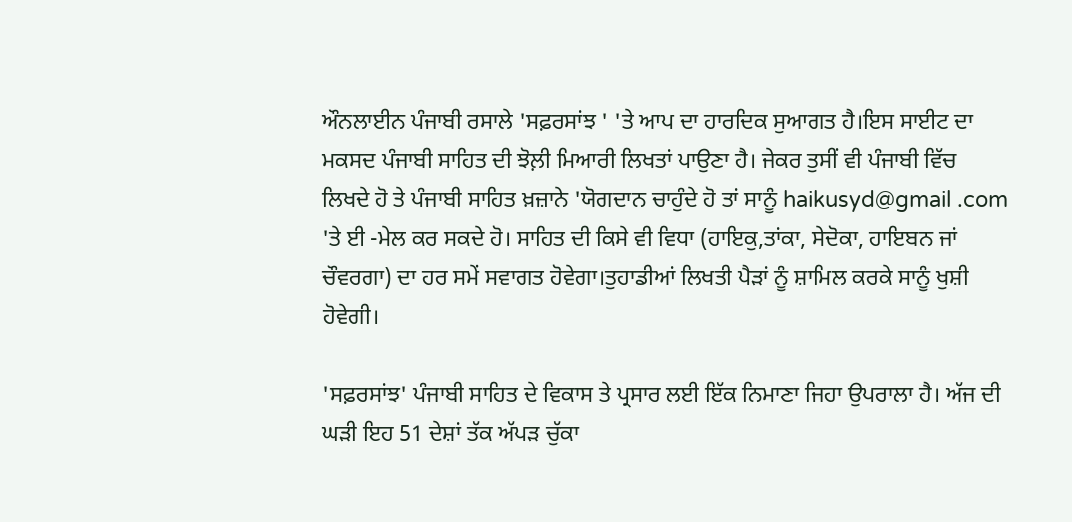ਔਨਲਾਈਨ ਪੰਜਾਬੀ ਰਸਾਲੇ 'ਸਫ਼ਰਸਾਂਝ ' 'ਤੇ ਆਪ ਦਾ ਹਾਰਦਿਕ ਸੁਆਗਤ ਹੈ।ਇਸ ਸਾਈਟ ਦਾ ਮਕਸਦ ਪੰਜਾਬੀ ਸਾਹਿਤ ਦੀ ਝੋਲ਼ੀ ਮਿਆਰੀ ਲਿਖਤਾਂ ਪਾਉਣਾ ਹੈ। ਜੇਕਰ ਤੁਸੀਂ ਵੀ ਪੰਜਾਬੀ ਵਿੱਚ ਲਿਖਦੇ ਹੋ ਤੇ ਪੰਜਾਬੀ ਸਾਹਿਤ ਖ਼ਜ਼ਾਨੇ 'ਯੋਗਦਾਨ ਚਾਹੁੰਦੇ ਹੋ ਤਾਂ ਸਾਨੂੰ haikusyd@gmail .com 'ਤੇ ਈ -ਮੇਲ ਕਰ ਸਕਦੇ ਹੋ। ਸਾਹਿਤ ਦੀ ਕਿਸੇ ਵੀ ਵਿਧਾ (ਹਾਇਕੁ,ਤਾਂਕਾ, ਸੇਦੋਕਾ, ਹਾਇਬਨ ਜਾਂ ਚੌਵਰਗਾ) ਦਾ ਹਰ ਸਮੇਂ ਸਵਾਗਤ ਹੋਵੇਗਾ।ਤੁਹਾਡੀਆਂ ਲਿਖਤੀ ਪੈੜਾਂ ਨੂੰ ਸ਼ਾਮਿਲ ਕਰਕੇ ਸਾਨੂੰ ਖੁਸ਼ੀ ਹੋਵੇਗੀ।

'ਸਫ਼ਰਸਾਂਝ' ਪੰਜਾਬੀ ਸਾਹਿਤ ਦੇ ਵਿਕਾਸ ਤੇ ਪ੍ਰਸਾਰ ਲਈ ਇੱਕ ਨਿਮਾਣਾ ਜਿਹਾ ਉਪਰਾਲਾ ਹੈ। ਅੱਜ ਦੀ ਘੜੀ ਇਹ 51 ਦੇਸ਼ਾਂ ਤੱਕ ਅੱਪੜ ਚੁੱਕਾ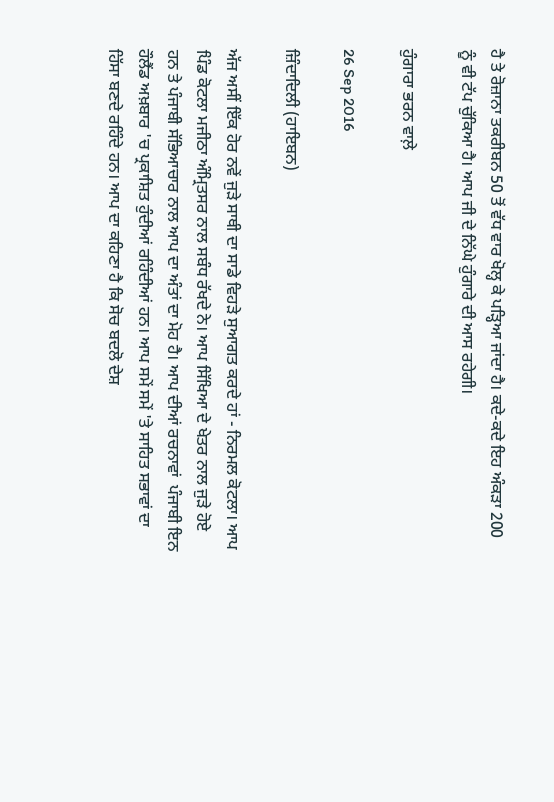ਹੈ ਤੇ ਰੋਜ਼ਾਨਾ ਤਕਰੀਬਨ 50 ਤੋਂ ਵੱਧ ਵਾਰ ਖੋਲ੍ਹ ਕੇ ਪੜ੍ਹਿਆ ਜਾਂਦਾ ਹੈ। ਕਦੇ-ਕਦੇ ਇਹ ਅੰਕੜਾ 200 ਨੂੰ ਵੀ ਟੱਪ ਚੁੱਕਿਆ ਹੈ। ਆਪ ਜੀ ਦੇ ਨਿੱਘੇ ਹੁੰਗਾਰੇ ਦੀ ਆਸ ਰਹੇਗੀ।

ਹੁੰਗਾਰਾ ਭਰਨ ਵਾਲ਼ੇ

26 Sep 2016

ਜ਼ਿੰਦਾਦਿਲੀ (ਹਾਇਬਨ)

ਅੱਜ ਅਸੀਂ ਇੱਕ ਹੋਰ ਨਵੇਂ ਜੁੜੇ ਸਾਥੀ ਦਾ ਸਾਡੇ ਵਿਹੜੇ ਸੁਆਗਤ ਕਰਦੇ ਹਾਂ - ਨਿਰਮਲ ਕੋਟਲਾ। ਆਪ ਪਿੰਡ ਕੋਟਲਾ ਮਜੀਠਾ ਅੰਮ੍ਰਿਤਸਰ ਨਾਲ ਸਬੰਧ ਰੱਖਦੇ ਨੇ। ਆਪ ਸਿੱਖਿਆ ਦੇ ਖੇਤਰ ਨਾਲ ਜੁੜੇ ਹੋਏ ਹਨ ਤੇ ਪੰਜਾਬੀ ਸੱਭਿਆਚਾਰ ਨਾਲ ਆਪ ਦਾ ਅੰਤਾਂ ਦਾ ਮੋਹ ਹੈ। ਆਪ ਦੀਆਂ ਰਚਨਾਵਾਂ  ਪੰਜਾਬੀ ਇਨ ਹੌਲੈਂਡ ਅਖ਼ਬਾਰ 'ਚ ਪ੍ਰਕਾਸ਼ਿਤ ਹੁੰਦੀਆਂ ਰਹਿੰਦੀਆਂ ਹਨ। ਆਪ ਸਮੇਂ ਸਮੇਂ 'ਤੇ ਸਾਹਿਤ ਸਭਾਵਾਂ ਦਾ ਹਿੱਸਾ ਬਣਦੇ ਰਹਿੰਦੇ ਹਨ। ਆਪ ਦਾ ਕਹਿਣਾ ਹੈ ਕਿ ਸੋਚ ਬਦਲੋ ਦੇਸ਼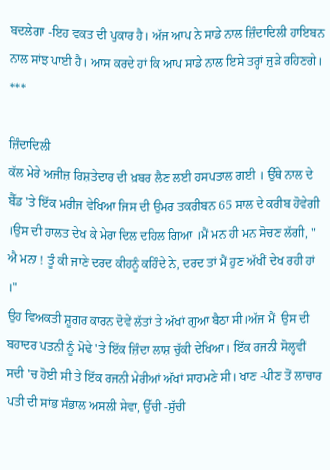ਬਦਲੇਗਾ -ਇਹ ਵਕਤ ਦੀ ਪੁਕਾਰ ਹੈ। ਅੱਜ ਆਪ ਨੇ ਸਾਡੇ ਨਾਲ ਜ਼ਿੰਦਾਦਿਲੀ ਹਾਇਬਨ ਨਾਲ ਸਾਂਝ ਪਾਈ ਹੈ। ਆਸ ਕਰਦੇ ਹਾਂ ਕਿ ਆਪ ਸਾਡੇ ਨਾਲ ਇਸੇ ਤਰ੍ਹਾਂ ਜੁੜੇ ਰਹਿਣਗੇ।
***

ਜ਼ਿੰਦਾਦਿਲੀ
ਕੱਲ ਮੇਰੇ ਅਜੀਜ਼ ਰਿਸ਼ਤੇਦਾਰ ਦੀ ਖ਼ਬਰ ਲੈਣ ਲਈ ਹਸਪਤਾਲ ਗਈ । ਉੱਥੇ ਨਾਲ ਦੇ ਬੈੱਡ 'ਤੇ ਇੱਕ ਮਰੀਜ ਵੇਖਿਆ ਜਿਸ ਦੀ ਉਮਰ ਤਕਰੀਬਨ 65 ਸਾਲ ਦੇ ਕਰੀਬ ਹੋਵੇਗੀ ।ਉਸ ਦੀ ਹਾਲਤ ਦੇਖ ਕੇ ਮੇਰਾ ਦਿਲ ਦਹਿਲ ਗਿਆ ।ਮੈਂ ਮਨ ਹੀ ਮਨ ਸੋਚਣ ਲੱਗੀ, " ਐ ਮਨਾ ! ਤੂੰ ਕੀ ਜਾਣੇ ਦਰਦ ਕੀਹਨੂੰ ਕਹਿੰਦੇ ਨੇ, ਦਰਦ ਤਾਂ ਮੈਂ ਹੁਣ ਅੱਖੀਂ ਦੇਖ ਰਹੀ ਹਾਂ ।"
ਉਹ ਵਿਅਕਤੀ ਸ਼ੂਗਰ ਕਾਰਨ ਦੋਵੇਂ ਲੱਤਾਂ ਤੇ ਅੱਖਾਂ ਗੁਆ ਬੈਠਾ ਸੀ।ਅੱਜ ਮੈਂ  ਉਸ ਦੀ ਬਹਾਦਰ ਪਤਨੀ ਨੂੰ ਮੋਢੇ 'ਤੇ ਇੱਕ ਜ਼ਿੰਦਾ ਲਾਸ਼ ਚੁੱਕੀ ਦੇਖਿਆ। ਇੱਕ ਰਜਨੀ ਸੋਲ੍ਹਵੀਂ ਸਦੀ 'ਚ ਹੋਈ ਸੀ ਤੇ ਇੱਕ ਰਜਨੀ ਮੇਰੀਆਂ ਅੱਖਾਂ ਸਾਹਮਣੇ ਸੀ। ਖਾਣ -ਪੀਣ ਤੋਂ ਲਾਚਾਰ ਪਤੀ ਦੀ ਸਾਂਭ ਸੰਭਾਲ ਅਸਲੀ ਸੇਵਾ, ਉੱਚੀ -ਸੁੱਚੀ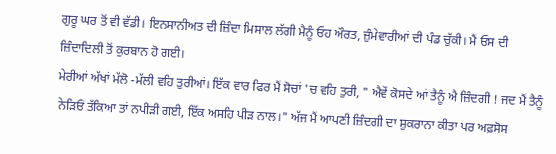ਗੁਰੂ ਘਰ ਤੋਂ ਵੀ ਵੱਡੀ। ਇਨਸਾਨੀਅਤ ਦੀ ਜ਼ਿੰਦਾ ਮਿਸਾਲ ਲੱਗੀ ਮੈਨੂੰ ਓਹ ਔਰਤ, ਜ਼ੁੰਮੇਵਾਰੀਆਂ ਦੀ ਪੰਡ ਚੁੱਕੀ। ਮੈਂ ਓਸ ਦੀ ਜ਼ਿੰਦਾਦਿਲੀ ਤੋਂ ਕੁਰਬਾਨ ਹੋ ਗਈ।
ਮੇਰੀਆਂ ਅੱਖਾਂ ਮੱਲੋ -ਮੱਲੀ ਵਹਿ ਤੁਰੀਆਂ। ਇੱਕ ਵਾਰ ਫਿਰ ਮੈਂ ਸੋਚਾਂ 'ਚ ਵਹਿ ਤੁਰੀ, " ਐਵੇਂ ਕੋਸਦੇ ਆਂ ਤੈਨੂੰ ਐ ਜ਼ਿੰਦਗੀ ! ਜਦ ਮੈਂ ਤੈਨੂੰ ਨੇੜਿਓਂ ਤੱਕਿਆ ਤਾਂ ਨਪੀੜੀ ਗਈ, ਇੱਕ ਅਸਹਿ ਪੀੜ ਨਾਲ।" ਅੱਜ ਮੈਂ ਆਪਣੀ ਜ਼ਿੰਦਗੀ ਦਾ ਸ਼ੁਕਰਾਨਾ ਕੀਤਾ ਪਰ ਅਫ਼ਸੋਸ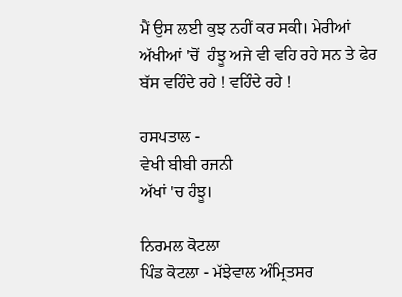ਮੈਂ ਉਸ ਲਈ ਕੁਝ ਨਹੀਂ ਕਰ ਸਕੀ। ਮੇਰੀਆਂ ਅੱਖੀਆਂ 'ਚੋਂ  ਹੰਝੂ ਅਜੇ ਵੀ ਵਹਿ ਰਹੇ ਸਨ ਤੇ ਫੇਰ ਬੱਸ ਵਹਿੰਦੇ ਰਹੇ ! ਵਹਿੰਦੇ ਰਹੇ !

ਹਸਪਤਾਲ -
ਵੇਖੀ ਬੀਬੀ ਰਜਨੀ
ਅੱਖਾਂ 'ਚ ਹੰਝੂ।

ਨਿਰਮਲ ਕੋਟਲਾ
ਪਿੰਡ ਕੋਟਲਾ - ਮੱਝੇਵਾਲ ਅੰਮ੍ਰਿਤਸਰ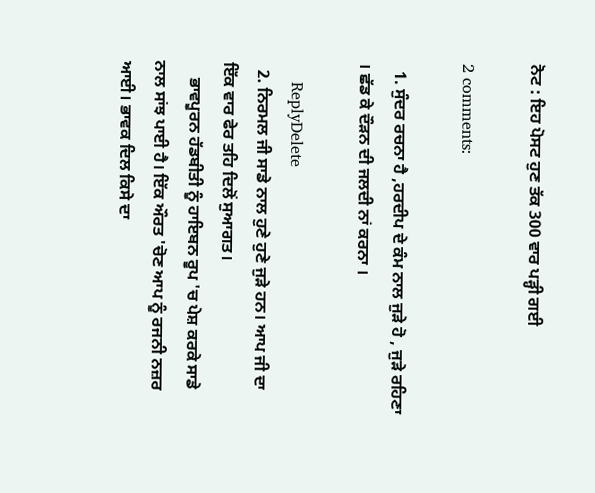ਨੋਟ : ਇਹ ਪੋਸਟ ਹੁਣ ਤੱਕ 300 ਵਾਰ ਪੜ੍ਹੀ ਗਈ

2 comments:

  1. ਸੁੰਦਰ ਰਚਨਾ ਹੈ ,ਹਰਦੀਪ ਦੇ ਕੰਮ ਨਾਲ ਜੁੜੇ ਹੋ , ਜੁੜੇ ਰਹਿਣਾ । ਛੱਡ ਕੇ ਦੌੜਨ ਦੀ ਜਲਦੀ ਨਾਂ ਕਰਨਾ ।

    ReplyDelete
  2. ਨਿਰਮਲ ਜੀ ਸਾਡੇ ਨਾਲ ਹੁਣੇ ਹੁਣੇ ਜੁੜੇ ਹਨ। ਆਪ ਜੀ ਦਾ ਇੱਕ ਵਾਰ ਫੇਰ ਤਹਿ ਦਿਲੋਂ ਸੁਆਗਤ।
    ਭਾਵਪੂਰਨ ਹੱਡਬੀਤੀ ਨੂੰ ਹਾਇਬਨ ਰੂਪ 'ਚ ਪੇਸ਼ ਕਰਕੇ ਸਾਡੇ ਨਾਲ ਸਾਂਝ ਪਾਈ ਹੈ। ਇੱਕ ਔਰਤ 'ਚੋਣ ਆਪ ਨੂੰ ਰਜਨੀ ਨਜ਼ਰ ਆਈ। ਭਾਵਕ ਦਿਲ ਕਿਸੇ ਦਾ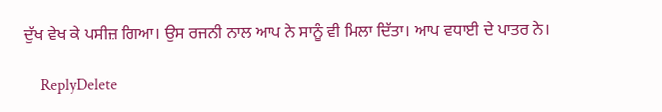ਦੁੱਖ ਵੇਖ ਕੇ ਪਸੀਜ਼ ਗਿਆ। ਉਸ ਰਜਨੀ ਨਾਲ ਆਪ ਨੇ ਸਾਨੂੰ ਵੀ ਮਿਲਾ ਦਿੱਤਾ। ਆਪ ਵਧਾਈ ਦੇ ਪਾਤਰ ਨੇ।

    ReplyDelete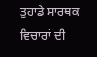ਤੁਹਾਡੇ ਸਾਰਥਕ ਵਿਚਾਰਾਂ ਦੀ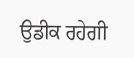ਉਡੀਕ ਰਹੇਗੀ